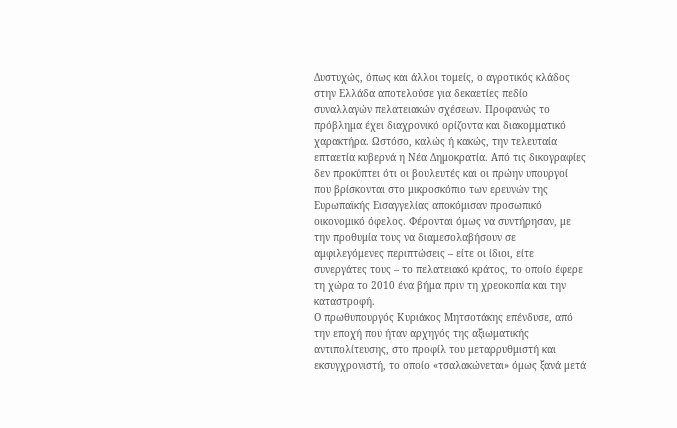Δυστυχώς, όπως και άλλοι τομείς, ο αγροτικός κλάδος στην Ελλάδα αποτελούσε για δεκαετίες πεδίο συναλλαγών πελατειακών σχέσεων. Προφανώς το πρόβλημα έχει διαχρονικό ορίζοντα και διακομματικό χαρακτήρα. Ωστόσο, καλώς ή κακώς, την τελευταία επταετία κυβερνά η Νέα Δημοκρατία. Από τις δικογραφίες δεν προκύπτει ότι οι βουλευτές και οι πρώην υπουργοί που βρίσκονται στο μικροσκόπιο των ερευνών της Ευρωπαϊκής Εισαγγελίας αποκόμισαν προσωπικό οικονομικό όφελος. Φέρονται όμως να συντήρησαν, με την προθυμία τους να διαμεσολαβήσουν σε αμφιλεγόμενες περιπτώσεις – είτε οι ίδιοι, είτε συνεργάτες τους – το πελατειακό κράτος, το οποίο έφερε τη χώρα το 2010 ένα βήμα πριν τη χρεοκοπία και την καταστροφή.
Ο πρωθυπουργός Κυριάκος Μητσοτάκης επένδυσε, από την εποχή που ήταν αρχηγός της αξιωματικής αντιπολίτευσης, στο προφίλ του μεταρρυθμιστή και εκσυγχρονιστή, το οποίο «τσαλακώνεται» όμως ξανά μετά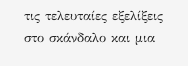τις τελευταίες εξελίξεις στο σκάνδαλο και μια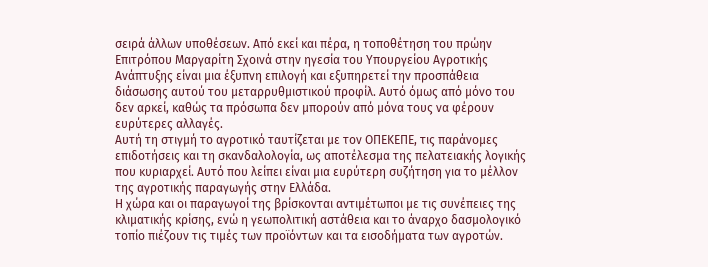σειρά άλλων υποθέσεων. Από εκεί και πέρα, η τοποθέτηση του πρώην Επιτρόπου Μαργαρίτη Σχοινά στην ηγεσία του Υπουργείου Αγροτικής Ανάπτυξης είναι μια έξυπνη επιλογή και εξυπηρετεί την προσπάθεια διάσωσης αυτού του μεταρρυθμιστικού προφίλ. Αυτό όμως από μόνο του δεν αρκεί, καθώς τα πρόσωπα δεν μπορούν από μόνα τους να φέρουν ευρύτερες αλλαγές.
Αυτή τη στιγμή το αγροτικό ταυτίζεται με τον ΟΠΕΚΕΠΕ, τις παράνομες επιδοτήσεις και τη σκανδαλολογία, ως αποτέλεσμα της πελατειακής λογικής που κυριαρχεί. Αυτό που λείπει είναι μια ευρύτερη συζήτηση για το μέλλον της αγροτικής παραγωγής στην Ελλάδα.
Η χώρα και οι παραγωγοί της βρίσκονται αντιμέτωποι με τις συνέπειες της κλιματικής κρίσης, ενώ η γεωπολιτική αστάθεια και το άναρχο δασμολογικό τοπίο πιέζουν τις τιμές των προϊόντων και τα εισοδήματα των αγροτών.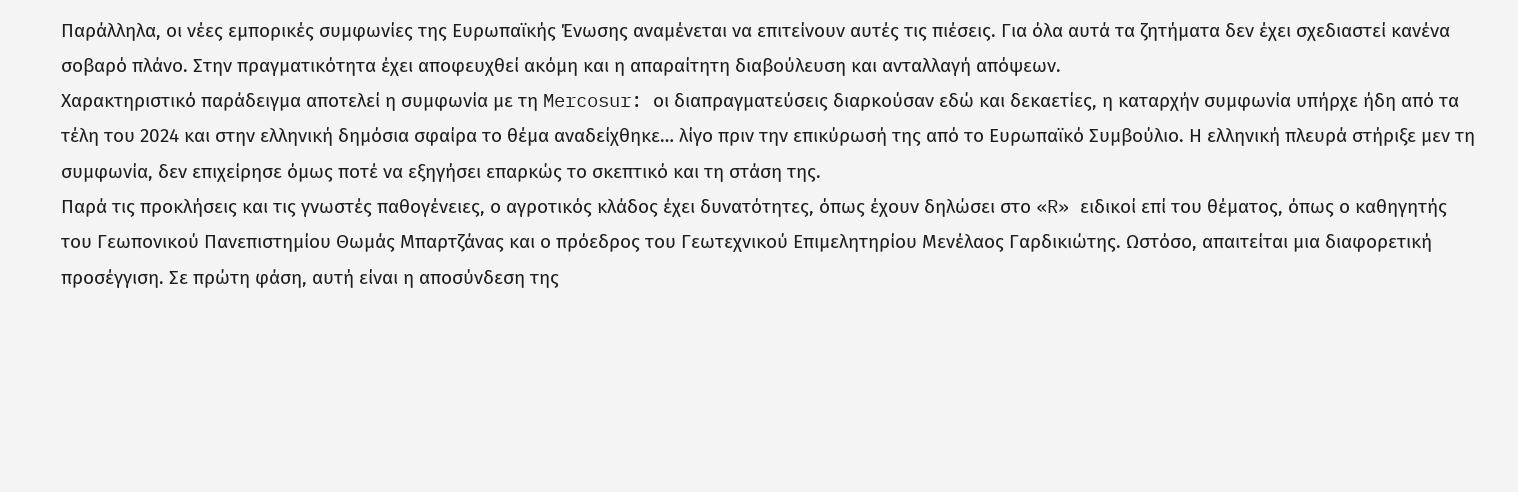Παράλληλα, οι νέες εμπορικές συμφωνίες της Ευρωπαϊκής Ένωσης αναμένεται να επιτείνουν αυτές τις πιέσεις. Για όλα αυτά τα ζητήματα δεν έχει σχεδιαστεί κανένα σοβαρό πλάνο. Στην πραγματικότητα έχει αποφευχθεί ακόμη και η απαραίτητη διαβούλευση και ανταλλαγή απόψεων.
Χαρακτηριστικό παράδειγμα αποτελεί η συμφωνία με τη Mercosur: οι διαπραγματεύσεις διαρκούσαν εδώ και δεκαετίες, η καταρχήν συμφωνία υπήρχε ήδη από τα τέλη του 2024 και στην ελληνική δημόσια σφαίρα το θέμα αναδείχθηκε… λίγο πριν την επικύρωσή της από το Ευρωπαϊκό Συμβούλιο. Η ελληνική πλευρά στήριξε μεν τη συμφωνία, δεν επιχείρησε όμως ποτέ να εξηγήσει επαρκώς το σκεπτικό και τη στάση της.
Παρά τις προκλήσεις και τις γνωστές παθογένειες, ο αγροτικός κλάδος έχει δυνατότητες, όπως έχουν δηλώσει στο «R» ειδικοί επί του θέματος, όπως ο καθηγητής του Γεωπονικού Πανεπιστημίου Θωμάς Μπαρτζάνας και ο πρόεδρος του Γεωτεχνικού Επιμελητηρίου Μενέλαος Γαρδικιώτης. Ωστόσο, απαιτείται μια διαφορετική προσέγγιση. Σε πρώτη φάση, αυτή είναι η αποσύνδεση της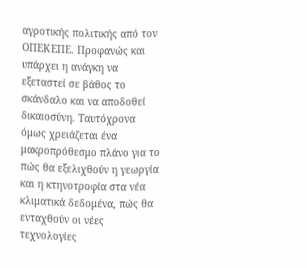αγροτικής πολιτικής από τον ΟΠΕΚΕΠΕ. Προφανώς και υπάρχει η ανάγκη να εξεταστεί σε βάθος το σκάνδαλο και να αποδοθεί δικαιοσύνη. Ταυτόχρονα όμως χρειάζεται ένα μακροπρόθεσμο πλάνο για το πώς θα εξελιχθούν η γεωργία και η κτηνοτροφία στα νέα κλιματικά δεδομένα, πώς θα ενταχθούν οι νέες τεχνολογίες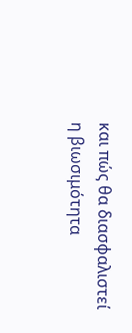και πώς θα διασφαλιστεί η βιωσιμότητα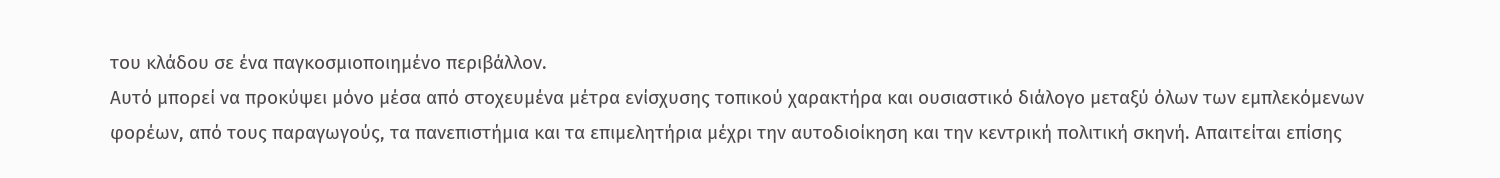του κλάδου σε ένα παγκοσμιοποιημένο περιβάλλον.
Αυτό μπορεί να προκύψει μόνο μέσα από στοχευμένα μέτρα ενίσχυσης τοπικού χαρακτήρα και ουσιαστικό διάλογο μεταξύ όλων των εμπλεκόμενων φορέων, από τους παραγωγούς, τα πανεπιστήμια και τα επιμελητήρια μέχρι την αυτοδιοίκηση και την κεντρική πολιτική σκηνή. Απαιτείται επίσης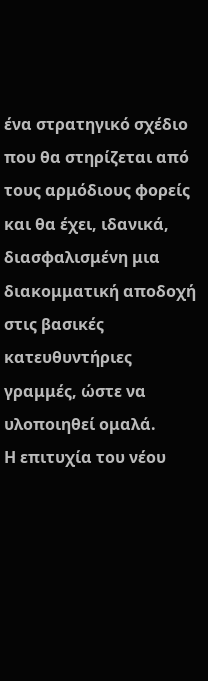ένα στρατηγικό σχέδιο που θα στηρίζεται από τους αρμόδιους φορείς και θα έχει, ιδανικά, διασφαλισμένη μια διακομματική αποδοχή στις βασικές κατευθυντήριες γραμμές, ώστε να υλοποιηθεί ομαλά.
Η επιτυχία του νέου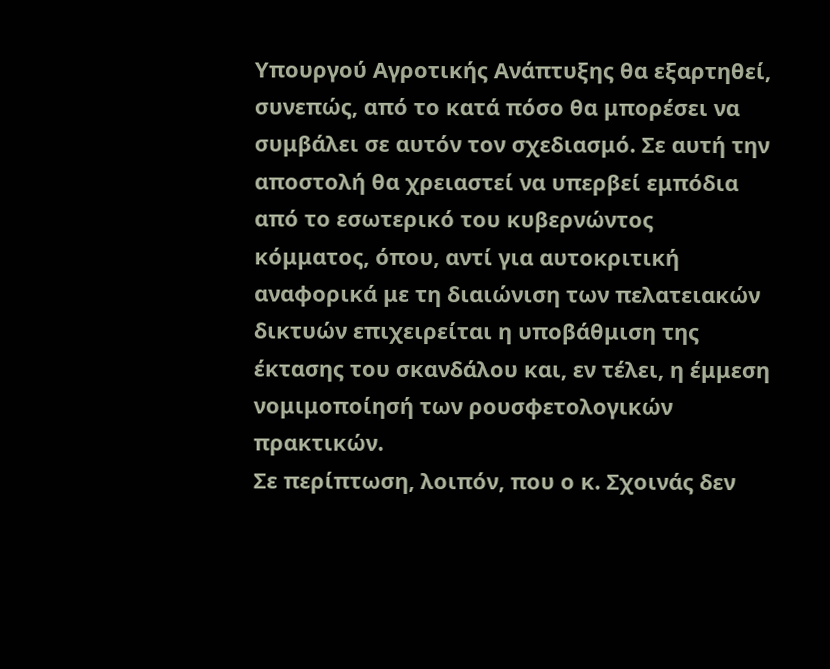Υπουργού Αγροτικής Ανάπτυξης θα εξαρτηθεί, συνεπώς, από το κατά πόσο θα μπορέσει να συμβάλει σε αυτόν τον σχεδιασμό. Σε αυτή την αποστολή θα χρειαστεί να υπερβεί εμπόδια από το εσωτερικό του κυβερνώντος κόμματος, όπου, αντί για αυτοκριτική αναφορικά με τη διαιώνιση των πελατειακών δικτυών επιχειρείται η υποβάθμιση της έκτασης του σκανδάλου και, εν τέλει, η έμμεση νομιμοποίησή των ρουσφετολογικών πρακτικών.
Σε περίπτωση, λοιπόν, που ο κ. Σχοινάς δεν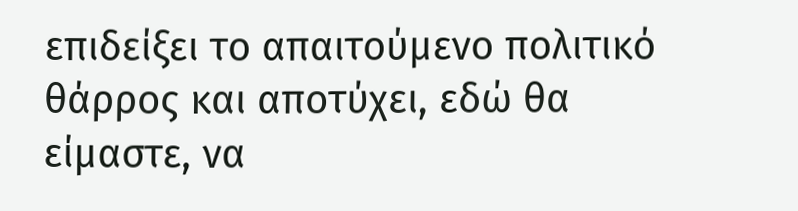επιδείξει το απαιτούμενο πολιτικό θάρρος και αποτύχει, εδώ θα είμαστε, να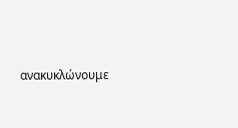ανακυκλώνουμε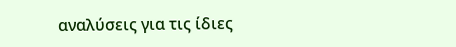αναλύσεις για τις ίδιες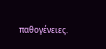παθογένειες.